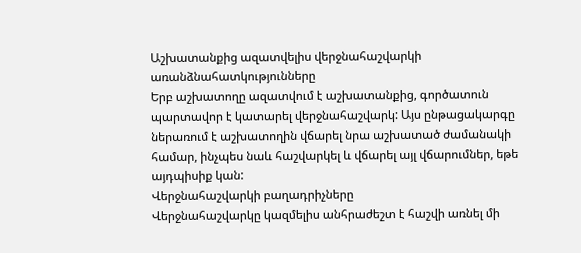Աշխատանքից ազատվելիս վերջնահաշվարկի առանձնահատկությունները
Երբ աշխատողը ազատվում է աշխատանքից, գործատուն պարտավոր է կատարել վերջնահաշվարկ: Այս ընթացակարգը ներառում է աշխատողին վճարել նրա աշխատած ժամանակի համար, ինչպես նաև հաշվարկել և վճարել այլ վճարումներ, եթե այդպիսիք կան:
Վերջնահաշվարկի բաղադրիչները
Վերջնահաշվարկը կազմելիս անհրաժեշտ է հաշվի առնել մի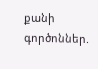քանի գործոններ.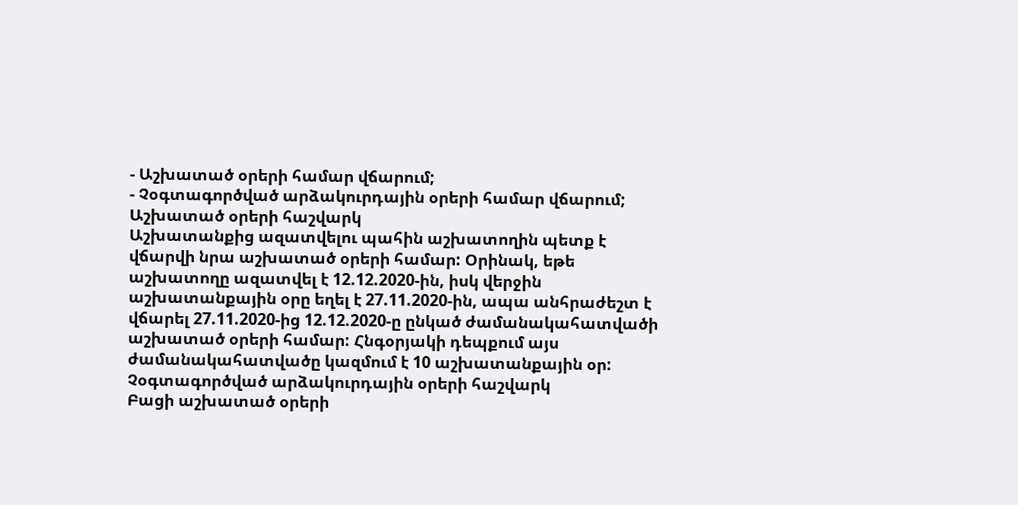- Աշխատած օրերի համար վճարում;
- Չօգտագործված արձակուրդային օրերի համար վճարում;
Աշխատած օրերի հաշվարկ
Աշխատանքից ազատվելու պահին աշխատողին պետք է վճարվի նրա աշխատած օրերի համար: Օրինակ, եթե աշխատողը ազատվել է 12.12.2020-ին, իսկ վերջին աշխատանքային օրը եղել է 27.11.2020-ին, ապա անհրաժեշտ է վճարել 27.11.2020-ից 12.12.2020-ը ընկած ժամանակահատվածի աշխատած օրերի համար: Հնգօրյակի դեպքում այս ժամանակահատվածը կազմում է 10 աշխատանքային օր:
Չօգտագործված արձակուրդային օրերի հաշվարկ
Բացի աշխատած օրերի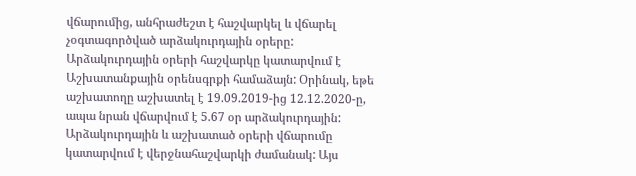վճարումից, անհրաժեշտ է հաշվարկել և վճարել չօգտագործված արձակուրդային օրերը: Արձակուրդային օրերի հաշվարկը կատարվում է Աշխատանքային օրենսգրքի համաձայն: Օրինակ, եթե աշխատողը աշխատել է 19.09.2019-ից 12.12.2020-ը, ապա նրան վճարվում է 5.67 օր արձակուրդային:
Արձակուրդային և աշխատած օրերի վճարումը կատարվում է վերջնահաշվարկի ժամանակ: Այս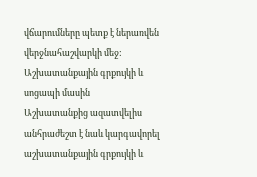վճարումները պետք է ներառվեն վերջնահաշվարկի մեջ:
Աշխատանքային գրքույկի և սոցապի մասին
Աշխատանքից ազատվելիս անհրաժեշտ է նաև կարգավորել աշխատանքային գրքույկի և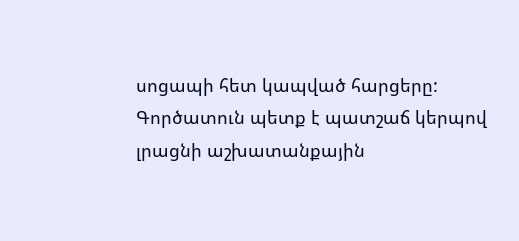սոցապի հետ կապված հարցերը: Գործատուն պետք է պատշաճ կերպով լրացնի աշխատանքային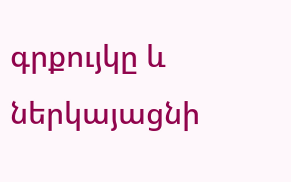գրքույկը և ներկայացնի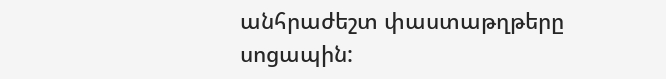անհրաժեշտ փաստաթղթերը սոցապին: